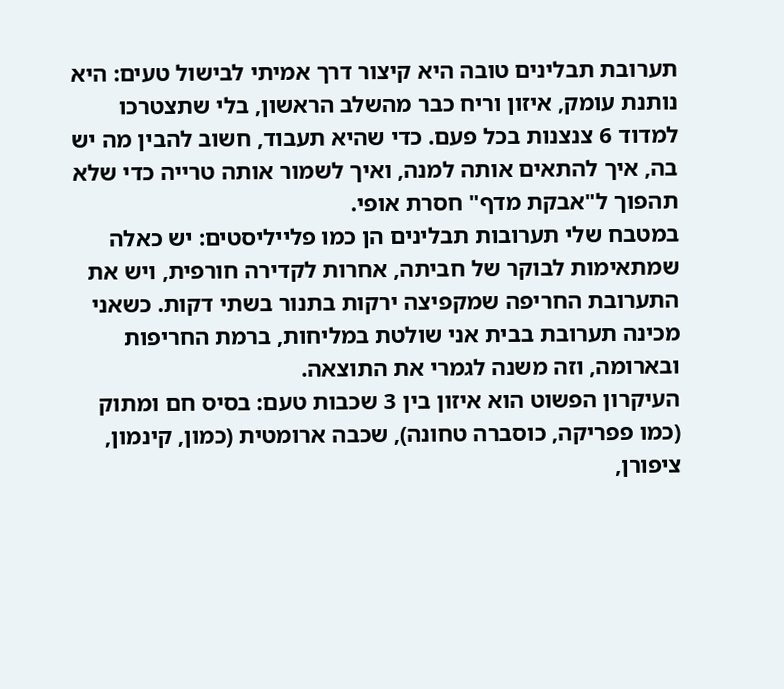תערובת תבלינים טובה היא קיצור דרך אמיתי לבישול טעים: היא נותנת עומק, איזון וריח כבר מהשלב הראשון, בלי שתצטרכו למדוד 6 צנצנות בכל פעם. כדי שהיא תעבוד, חשוב להבין מה יש בה, איך להתאים אותה למנה, ואיך לשמור אותה טרייה כדי שלא תהפוך ל"אבקת מדף" חסרת אופי.
במטבח שלי תערובות תבלינים הן כמו פלייליסטים: יש כאלה שמתאימות לבוקר של חביתה, אחרות לקדירה חורפית, ויש את התערובת החריפה שמקפיצה ירקות בתנור בשתי דקות. כשאני מכינה תערובת בבית אני שולטת במליחות, ברמת החריפות ובארומה, וזה משנה לגמרי את התוצאה.
העיקרון הפשוט הוא איזון בין 3 שכבות טעם: בסיס חם ומתוק (כמו פפריקה, כוסברה טחונה), שכבה ארומטית (כמון, קינמון, ציפורן,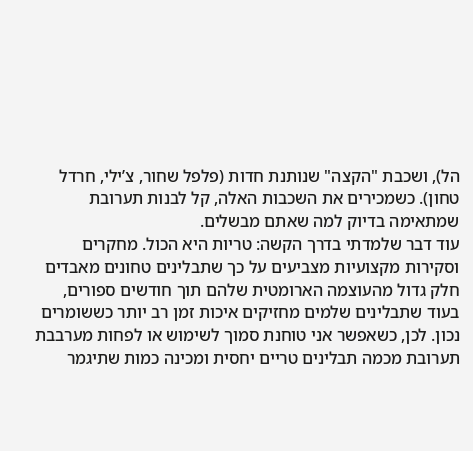הל), ושכבת "הקצה" שנותנת חדות (פלפל שחור, צ’ילי, חרדל טחון). כשמכירים את השכבות האלה, קל לבנות תערובת שמתאימה בדיוק למה שאתם מבשלים.
עוד דבר שלמדתי בדרך הקשה: טריות היא הכול. מחקרים וסקירות מקצועיות מצביעים על כך שתבלינים טחונים מאבדים חלק גדול מהעוצמה הארומטית שלהם תוך חודשים ספורים, בעוד שתבלינים שלמים מחזיקים איכות זמן רב יותר כששומרים נכון. לכן, כשאפשר אני טוחנת סמוך לשימוש או לפחות מערבבת תערובת מכמה תבלינים טריים יחסית ומכינה כמות שתיגמר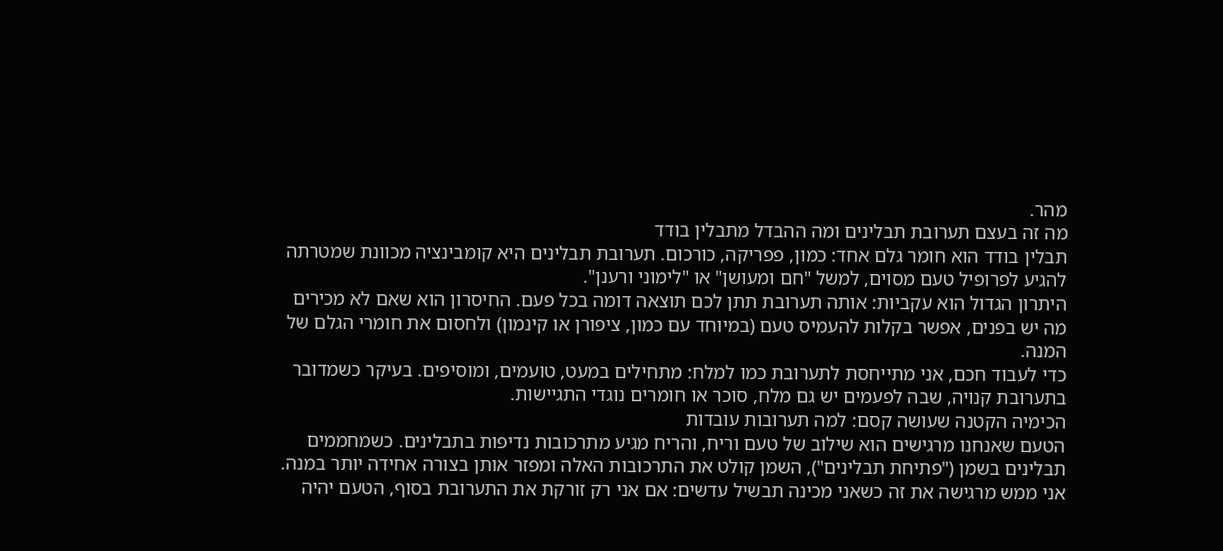מהר.
מה זה בעצם תערובת תבלינים ומה ההבדל מתבלין בודד
תבלין בודד הוא חומר גלם אחד: כמון, פפריקה, כורכום. תערובת תבלינים היא קומבינציה מכוונת שמטרתה להגיע לפרופיל טעם מסוים, למשל "חם ומעושן" או "לימוני ורענן".
היתרון הגדול הוא עקביות: אותה תערובת תתן לכם תוצאה דומה בכל פעם. החיסרון הוא שאם לא מכירים מה יש בפנים, אפשר בקלות להעמיס טעם (במיוחד עם כמון, ציפורן או קינמון) ולחסום את חומרי הגלם של המנה.
כדי לעבוד חכם, אני מתייחסת לתערובת כמו למלח: מתחילים במעט, טועמים, ומוסיפים. בעיקר כשמדובר בתערובת קנויה, שבה לפעמים יש גם מלח, סוכר או חומרים נוגדי התגיישות.
הכימיה הקטנה שעושה קסם: למה תערובות עובדות
הטעם שאנחנו מרגישים הוא שילוב של טעם וריח, והריח מגיע מתרכובות נדיפות בתבלינים. כשמחממים תבלינים בשמן ("פתיחת תבלינים"), השמן קולט את התרכובות האלה ומפזר אותן בצורה אחידה יותר במנה.
אני ממש מרגישה את זה כשאני מכינה תבשיל עדשים: אם אני רק זורקת את התערובת בסוף, הטעם יהיה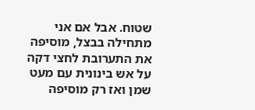שטוח. אבל אם אני מתחילה בבצל, מוסיפה את התערובת לחצי דקה על אש בינונית עם מעט שמן ואז רק מוסיפה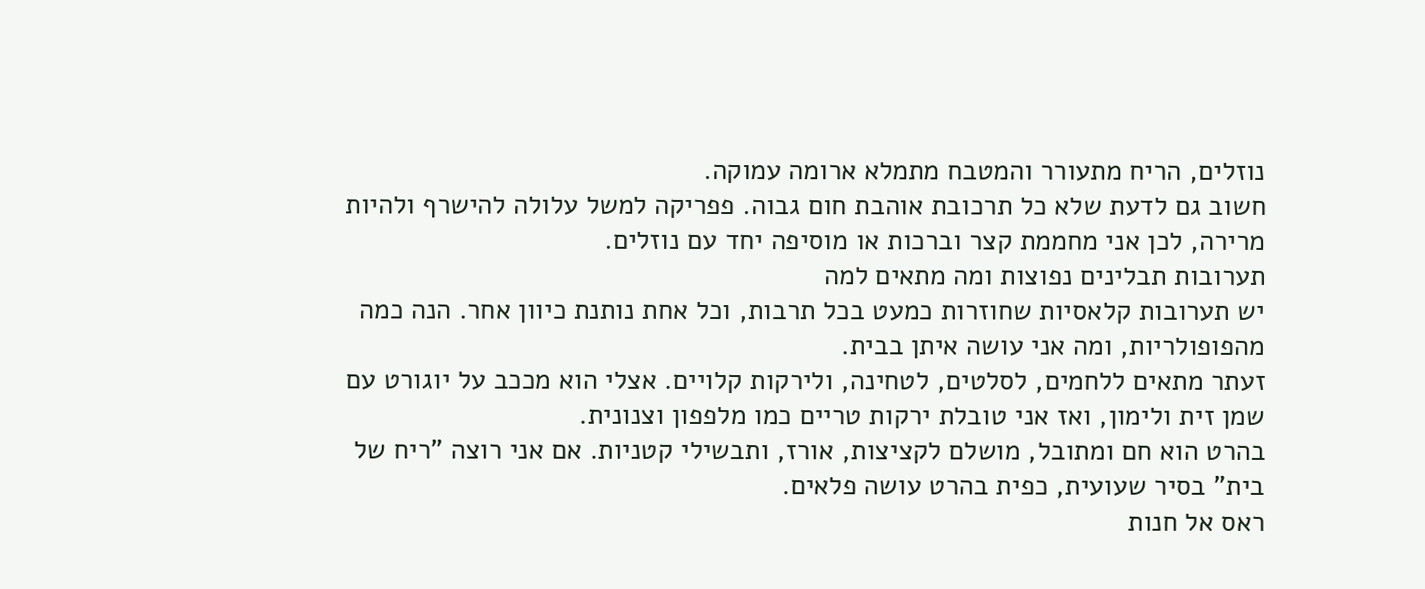נוזלים, הריח מתעורר והמטבח מתמלא ארומה עמוקה.
חשוב גם לדעת שלא כל תרכובת אוהבת חום גבוה. פפריקה למשל עלולה להישרף ולהיות מרירה, לכן אני מחממת קצר וברכות או מוסיפה יחד עם נוזלים.
תערובות תבלינים נפוצות ומה מתאים למה
יש תערובות קלאסיות שחוזרות כמעט בכל תרבות, וכל אחת נותנת כיוון אחר. הנה כמה מהפופולריות, ומה אני עושה איתן בבית.
זעתר מתאים ללחמים, לסלטים, לטחינה, ולירקות קלויים. אצלי הוא מככב על יוגורט עם שמן זית ולימון, ואז אני טובלת ירקות טריים כמו מלפפון וצנונית.
בהרט הוא חם ומתובל, מושלם לקציצות, אורז, ותבשילי קטניות. אם אני רוצה "ריח של בית" בסיר שעועית, כפית בהרט עושה פלאים.
ראס אל חנות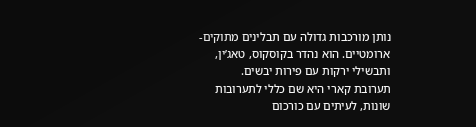נותן מורכבות גדולה עם תבלינים מתוקים-ארומטיים. הוא נהדר בקוסקוס, טאג’ין, ותבשילי ירקות עם פירות יבשים.
תערובת קארי היא שם כללי לתערובות שונות, לעיתים עם כורכום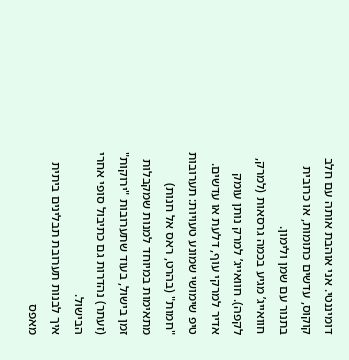דומיננטי. אני אוהבת אותה עם חלב קוקוס, עדשים כתומות, או כרובית בתנור עם שמן ולימון.
חוואייג’ מגיע בכמה גרסאות (למרק, לקפה). חוואייג’ למרק נותן עומק אדיר למרקי עוף, דלעת או עדשים.
טיפ שימושי שמונע טעויות: תערובות "חמות" (בהרט, ראס אל חנות) מתאימות במיוחד למנות שמקבלות זמן בישול, בעוד שתערובות "ירוקות" (זעתר) נהדרות גם כתיבול סופי אחרי הבישול.
איך לבנות תערובת תבלינים ביתית מאפס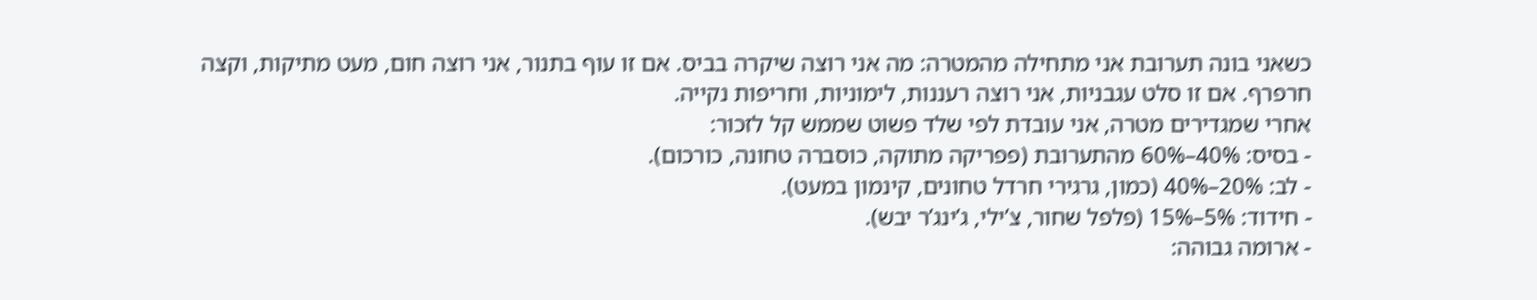כשאני בונה תערובת אני מתחילה מהמטרה: מה אני רוצה שיקרה בביס. אם זו עוף בתנור, אני רוצה חום, מעט מתיקות, וקצה חרפרף. אם זו סלט עגבניות, אני רוצה רעננות, לימוניות, וחריפות נקייה.
אחרי שמגדירים מטרה, אני עובדת לפי שלד פשוט שממש קל לזכור:
- בסיס: 40%–60% מהתערובת (פפריקה מתוקה, כוסברה טחונה, כורכום).
- לב: 20%–40% (כמון, גרגירי חרדל טחונים, קינמון במעט).
- חידוד: 5%–15% (פלפל שחור, צ’ילי, ג’ינג’ר יבש).
- ארומה גבוהה: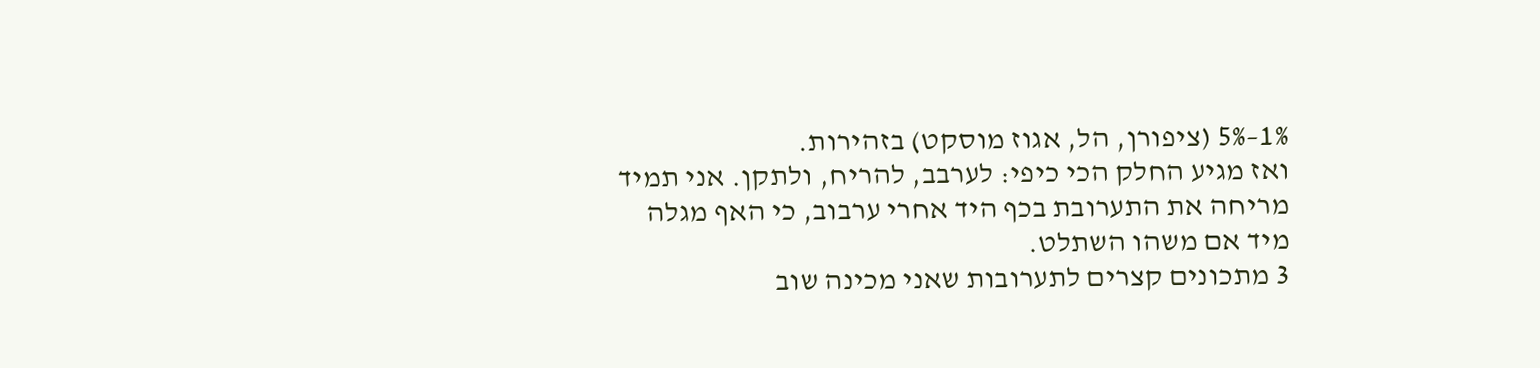1%–5% (ציפורן, הל, אגוז מוסקט) בזהירות.
ואז מגיע החלק הכי כיפי: לערבב, להריח, ולתקן. אני תמיד מריחה את התערובת בכף היד אחרי ערבוב, כי האף מגלה מיד אם משהו השתלט.
3 מתכונים קצרים לתערובות שאני מכינה שוב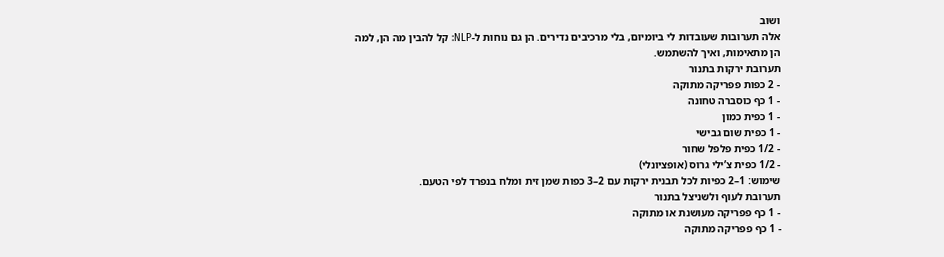ושוב
אלה תערובות שעובדות לי ביומיום, בלי מרכיבים נדירים. הן גם נוחות ל-NLP: קל להבין מה הן, למה הן מתאימות, ואיך להשתמש.
תערובת ירקות בתנור
- 2 כפות פפריקה מתוקה
- 1 כף כוסברה טחונה
- 1 כפית כמון
- 1 כפית שום גבישי
- 1/2 כפית פלפל שחור
- 1/2 כפית צ’ילי גרוס (אופציונלי)
שימוש: 1–2 כפיות לכל תבנית ירקות עם 2–3 כפות שמן זית ומלח בנפרד לפי הטעם.
תערובת לעוף ולשניצל בתנור
- 1 כף פפריקה מעושנת או מתוקה
- 1 כף פפריקה מתוקה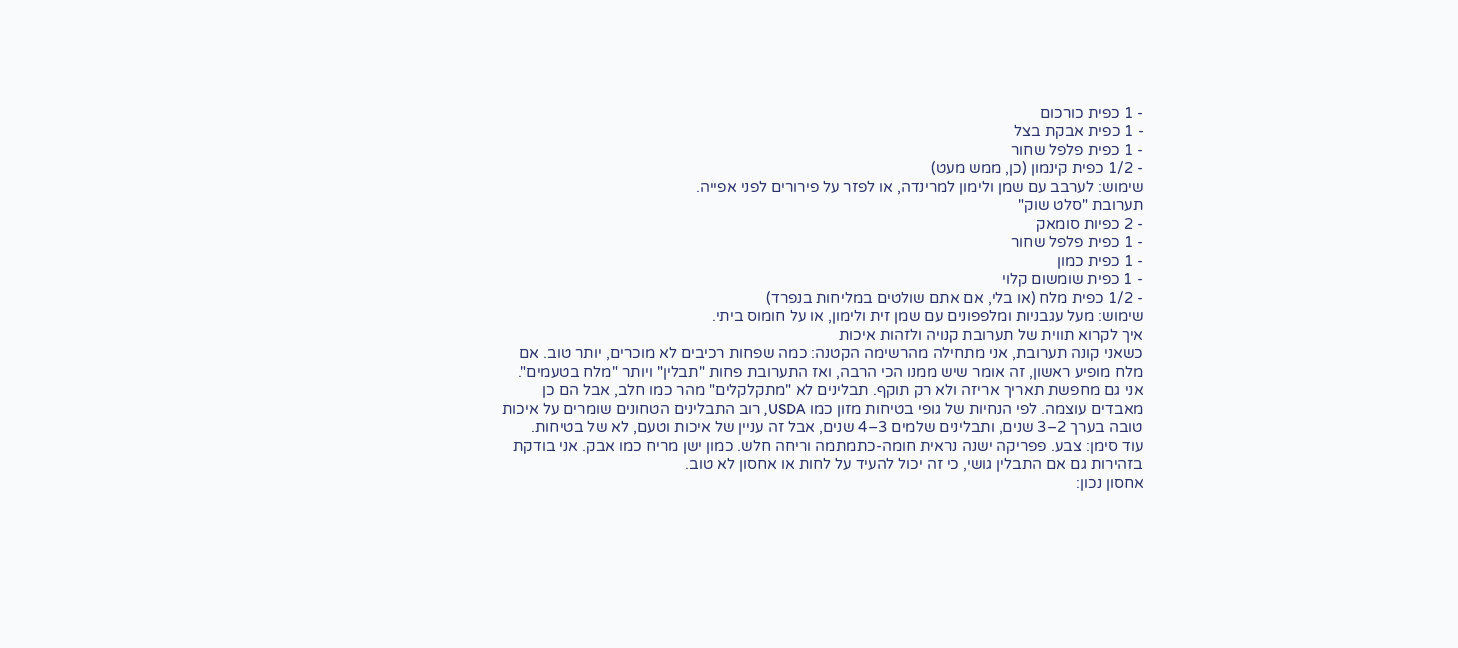- 1 כפית כורכום
- 1 כפית אבקת בצל
- 1 כפית פלפל שחור
- 1/2 כפית קינמון (כן, ממש מעט)
שימוש: לערבב עם שמן ולימון למרינדה, או לפזר על פירורים לפני אפייה.
תערובת "סלט שוק"
- 2 כפיות סומאק
- 1 כפית פלפל שחור
- 1 כפית כמון
- 1 כפית שומשום קלוי
- 1/2 כפית מלח (או בלי, אם אתם שולטים במליחות בנפרד)
שימוש: מעל עגבניות ומלפפונים עם שמן זית ולימון, או על חומוס ביתי.
איך לקרוא תווית של תערובת קנויה ולזהות איכות
כשאני קונה תערובת, אני מתחילה מהרשימה הקטנה: כמה שפחות רכיבים לא מוכרים, יותר טוב. אם מלח מופיע ראשון, זה אומר שיש ממנו הכי הרבה, ואז התערובת פחות "תבלין" ויותר "מלח בטעמים".
אני גם מחפשת תאריך אריזה ולא רק תוקף. תבלינים לא "מתקלקלים" מהר כמו חלב, אבל הם כן מאבדים עוצמה. לפי הנחיות של גופי בטיחות מזון כמו USDA, רוב התבלינים הטחונים שומרים על איכות טובה בערך 2–3 שנים, ותבלינים שלמים 3–4 שנים, אבל זה עניין של איכות וטעם, לא של בטיחות.
עוד סימן: צבע. פפריקה ישנה נראית חומה-כתמתמה וריחה חלש. כמון ישן מריח כמו אבק. אני בודקת בזהירות גם אם התבלין גושי, כי זה יכול להעיד על לחות או אחסון לא טוב.
אחסון נכון: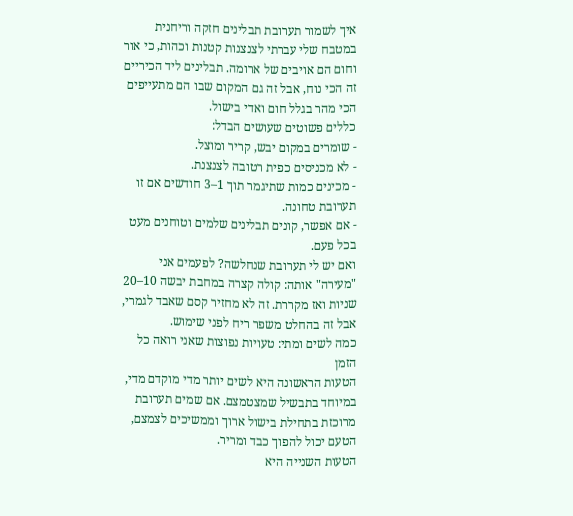איך לשמור תערובת תבלינים חזקה וריחנית
במטבח שלי עברתי לצנצנות קטנות וכהות, כי אור וחום הם אויבים של ארומה. תבלינים ליד הכיריים זה הכי נוח, אבל זה גם המקום שבו הם מתעייפים הכי מהר בגלל חום ואדי בישול.
כללים פשוטים שעושים הבדל:
- שומרים במקום יבש, קריר ומוצל.
- לא מכניסים כפית רטובה לצנצנת.
- מכינים כמות שתיגמר תוך 1–3 חודשים אם זו תערובת טחונה.
- אם אפשר, קונים תבלינים שלמים וטוחנים מעט בכל פעם.
ואם יש לי תערובת שנחלשה? לפעמים אני "מעירה" אותה: קולה קצרה במחבת יבשה 10–20 שניות ואז מקררת. זה לא מחזיר קסם שאבד לגמרי, אבל זה בהחלט משפר ריח לפני שימוש.
כמה לשים ומתי: טעויות נפוצות שאני רואה כל הזמן
הטעות הראשונה היא לשים יותר מדי מוקדם מדי, במיוחד בתבשיל שמצטמצם. אם שמים תערובת מרוכזת בתחילת בישול ארוך וממשיכים לצמצם, הטעם יכול להפוך כבד ומריר.
הטעות השנייה היא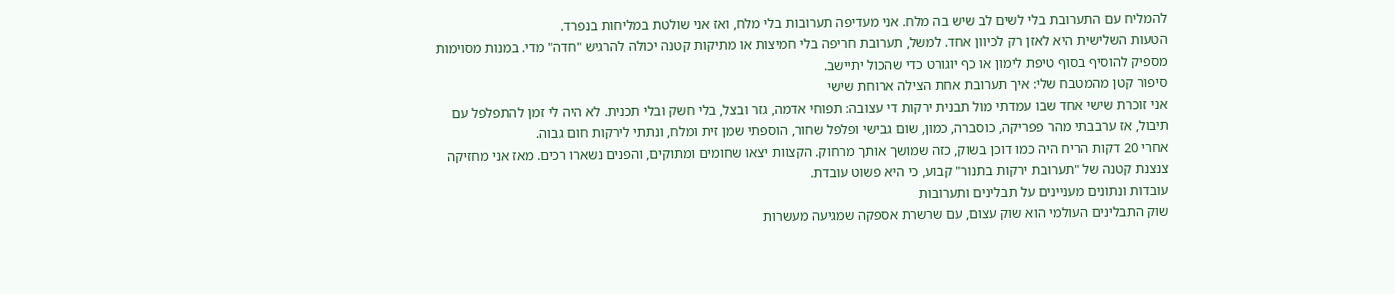להמליח עם התערובת בלי לשים לב שיש בה מלח. אני מעדיפה תערובות בלי מלח, ואז אני שולטת במליחות בנפרד.
הטעות השלישית היא לאזן רק לכיוון אחד. למשל, תערובת חריפה בלי חמיצות או מתיקות קטנה יכולה להרגיש "חדה" מדי. במנות מסוימות מספיק להוסיף בסוף טיפת לימון או כף יוגורט כדי שהכול יתיישב.
סיפור קטן מהמטבח שלי: איך תערובת אחת הצילה ארוחת שישי
אני זוכרת שישי אחד שבו עמדתי מול תבנית ירקות די עצובה: תפוחי אדמה, גזר ובצל, בלי חשק ובלי תכנית. לא היה לי זמן להתפלפל עם תיבול, אז ערבבתי מהר פפריקה, כוסברה, כמון, שום גבישי ופלפל שחור, הוספתי שמן זית ומלח, ונתתי לירקות חום גבוה.
אחרי 20 דקות הריח היה כמו דוכן בשוק, כזה שמושך אותך מרחוק. הקצוות יצאו שחומים ומתוקים, והפנים נשארו רכים. מאז אני מחזיקה צנצנת קטנה של "תערובת ירקות בתנור" קבוע, כי היא פשוט עובדת.
עובדות ונתונים מעניינים על תבלינים ותערובות
שוק התבלינים העולמי הוא שוק עצום, עם שרשרת אספקה שמגיעה מעשרות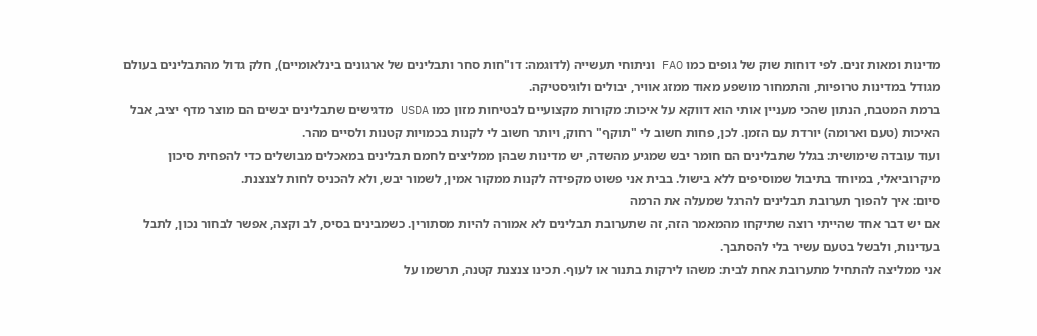מדינות ומאות זנים. לפי דוחות שוק של גופים כמו FAO וניתוחי תעשייה (לדוגמה: דו"חות סחר ותבלינים של ארגונים בינלאומיים), חלק גדול מהתבלינים בעולם מגודל במדינות טרופיות, והתמחור מושפע מאוד ממזג אוויר, יבולים ולוגיסטיקה.
ברמת המטבח, הנתון שהכי מעניין אותי הוא דווקא על איכות: מקורות מקצועיים לבטיחות מזון כמו USDA מדגישים שתבלינים יבשים הם מוצר מדף יציב, אבל האיכות (טעם וארומה) יורדת עם הזמן. לכן, פחות חשוב לי "תוקף" רחוק, ויותר חשוב לי לקנות בכמויות קטנות ולסיים מהר.
ועוד עובדה שימושית: בגלל שתבלינים הם חומר יבש שמגיע מהשדה, יש מדינות שבהן ממליצים לחמם תבלינים במאכלים מבושלים כדי להפחית סיכון מיקרוביאלי, במיוחד בתיבול שמוסיפים ללא בישול. בבית אני פשוט מקפידה לקנות ממקור אמין, לשמור יבש, ולא להכניס לחות לצנצנת.
סיום: איך להפוך תערובת תבלינים להרגל שמעלה את הרמה
אם יש דבר אחד שהייתי רוצה שתיקחו מהמאמר הזה, זה שתערובת תבלינים לא אמורה להיות מסתורין. כשמבינים בסיס, לב וקצה, אפשר לבחור נכון, לתבל בעדינות, ולבשל בטעם עשיר בלי להסתבך.
אני ממליצה להתחיל מתערובת אחת לבית: משהו לירקות בתנור או לעוף. תכינו צנצנת קטנה, תרשמו על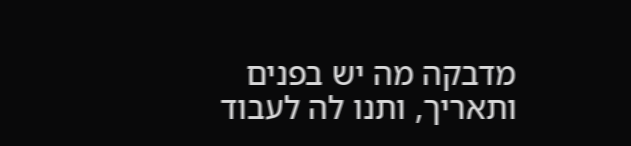מדבקה מה יש בפנים ותאריך, ותנו לה לעבוד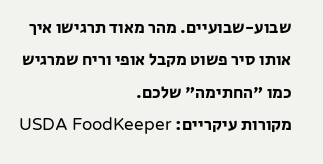שבוע-שבועיים. מהר מאוד תרגישו איך אותו סיר פשוט מקבל אופי וריח שמרגיש כמו "החתימה" שלכם.
מקורות עיקריים: USDA FoodKeeper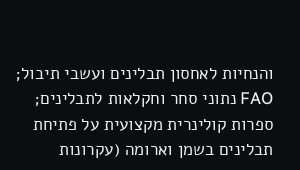והנחיות לאחסון תבלינים ועשבי תיבול; FAO נתוני סחר וחקלאות לתבלינים; ספרות קולינרית מקצועית על פתיחת תבלינים בשמן וארומה (עקרונות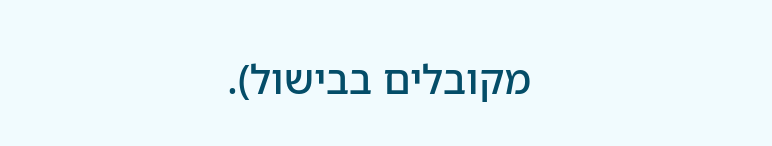מקובלים בבישול).